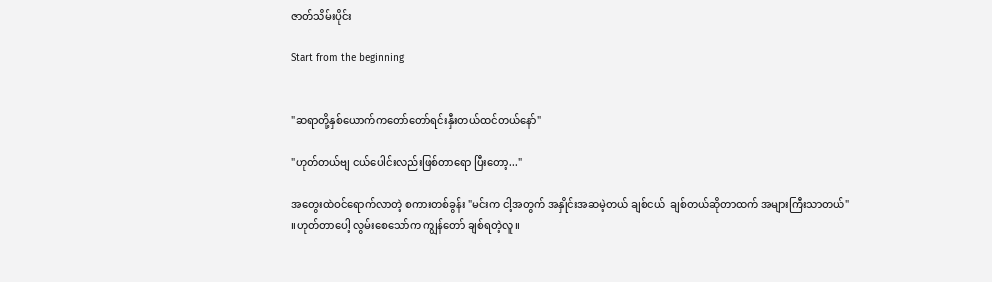ဇာတ်သိမ်းပိုင်း

Start from the beginning


"ဆရာတို့နှစ်ယောက်ကတော်တော်ရင်းနှီးတယ်ထင်တယ်နော်"

"ဟုတ်တယ်ဗျ ငယ်ပေါင်းလည်းဖြစ်တာရော ပြီးတော့..."

အတွေးထဲဝင်ရောက်လာတဲ့ စကားတစ်ခွန်း "မင်းက ငါ့အတွက် အနှိုင်းအဆမဲ့တယ် ချစ်ငယ်  ချစ်တယ်ဆိုတာထက် အများကြီးသာတယ်" ။ဟုတ်တာပေါ့ လွမ်းစေသော်က ကျွန်တော် ချစ်ရတဲ့လူ။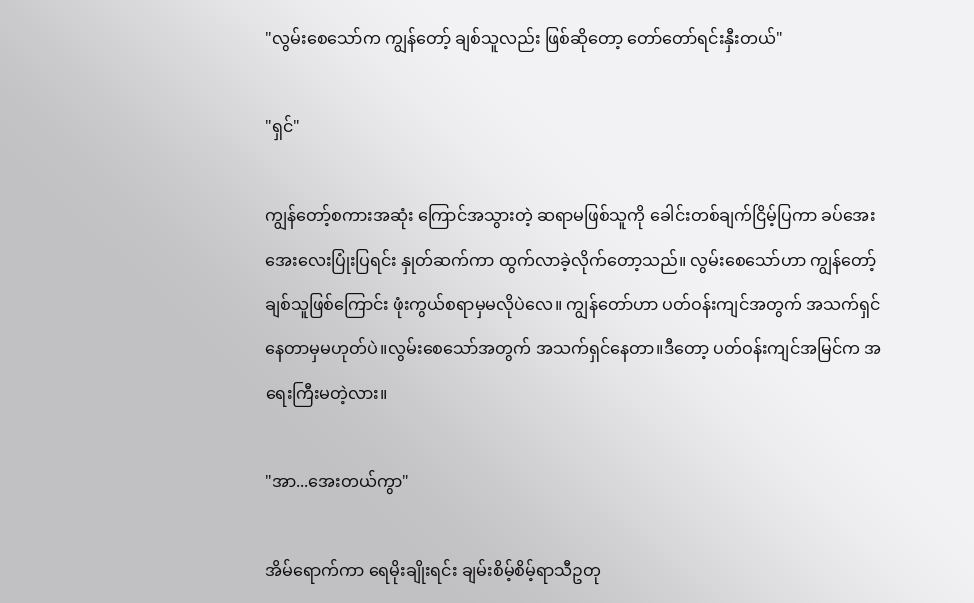"လွမ်းစေသော်က ကျွန်တော့် ချစ်သူလည်း ဖြစ်ဆိုတော့ တော်တော်ရင်းနှီးတယ်"

"ရှင်"

ကျွန်တော့်စကားအဆုံး ကြောင်အသွားတဲ့ ဆရာမဖြစ်သူကို ခေါင်းတစ်ချက်ငြိမ့်ပြကာ ခပ်အေးအေးလေးပြုံးပြရင်း နှုတ်ဆက်ကာ ထွက်လာခဲ့လိုက်တော့သည်။ လွမ်းစေသော်ဟာ ကျွန်တော့်ချစ်သူဖြစ်ကြောင်း ဖုံးကွယ်စရာမှမလိုပဲလေ။ ကျွန်တော်ဟာ ပတ်ဝန်းကျင်အတွက် အသက်ရှင်နေတာမှမဟုတ်ပဲ။လွမ်းစေသော်အတွက် အသက်ရှင်နေတာ။ဒီတော့ ပတ်ဝန်းကျင်အမြင်က အရေးကြီးမတဲ့လား။

"အာ...အေးတယ်ကွာ"

အိမ်ရောက်ကာ ရေမိုးချိုးရင်း ချမ်းစိမ့်စိမ့်ရာသီဥတု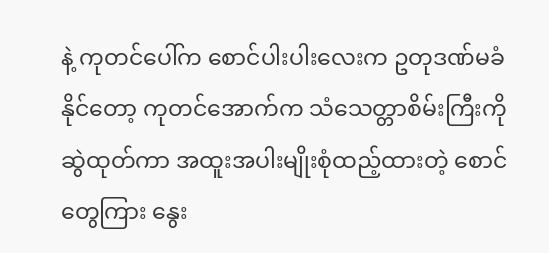နဲ့ ကုတင်ပေါ်က စောင်ပါးပါးလေးက ဥတုဒဏ်မခံနိုင်တော့ ကုတင်အောက်က သံသေတ္တာစိမ်းကြီးကိုဆွဲထုတ်ကာ အထူးအပါးမျိုးစုံထည့်ထားတဲ့ စောင်တွေကြား နွေး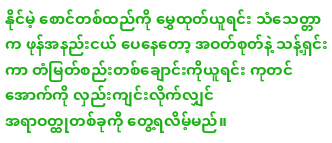နိုင်မဲ့ စောင်တစ်ထည်ကို မွှေထုတ်ယူရင်း သံသေတ္တာ က ဖုန်အနည်းငယ် ပေနေတော့ အဝတ်စုတ်နဲ့ သန့်ရှင်းကာ တံမြတ်စည်းတစ်ချောင်းကိုယူရင်း ကုတင်အောက်ကို လှည်းကျင်းလိုက်လျှင်
အရာဝတ္ထုတစ်ခုကို တွေ့ရလိမ့်မည်။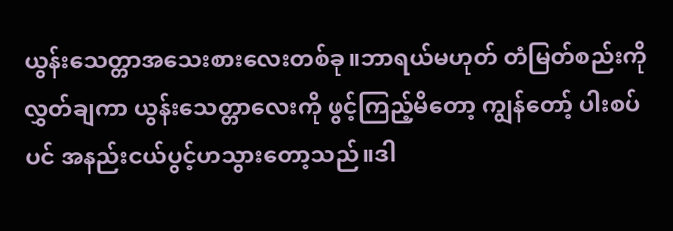ယွန်းသေတ္တာအသေးစားလေးတစ်ခု။ဘာရယ်မဟုတ် တံမြတ်စည်းကို လွှတ်ချကာ ယွန်းသေတ္တာလေးကို ဖွင့်ကြည့်မိတော့ ကျွန်တော့် ပါးစပ်ပင် အနည်းငယ်ပွင့်ဟသွားတော့သည်။ဒါ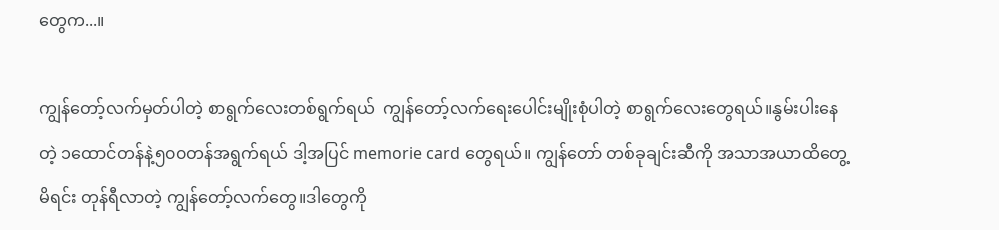တွေက...။

ကျွန်တော့်လက်မှတ်ပါတဲ့ စာရွက်လေးတစ်ရွက်ရယ်  ကျွန်တော့်လက်ရေးပေါင်းမျိုးစုံပါတဲ့ စာရွက်လေးတွေရယ်။နွမ်းပါးနေတဲ့ ၁ထောင်တန်နဲ့၅၀၀တန်အရွက်ရယ် ဒါ့အပြင် memorie card တွေရယ်။ ကျွန်တော် တစ်ခုချင်းဆီကို အသာအယာထိတွေ့မိရင်း တုန်ရီလာတဲ့ ကျွန်တော့်လက်တွေ။ဒါတွေကို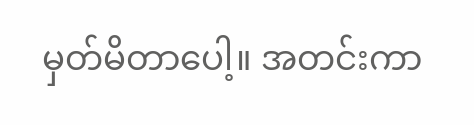မှတ်မိတာပေါ့။ အတင်းကာ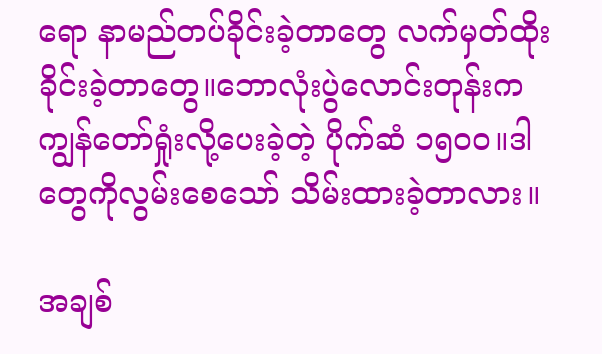ရော နာမည်တပ်ခိုင်းခဲ့တာတွေ လက်မှတ်ထိုးခိုင်းခဲ့တာတွေ။ဘောလုံးပွဲလောင်းတုန်းက ကျွန်တော်ရှုံးလို့ပေးခဲ့တဲ့ ပိုက်ဆံ ၁၅၀၀။ဒါတွေကိုလွမ်းစေသော် သိမ်းထားခဲ့တာလား။

အချစ်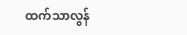ထက်သာလွန်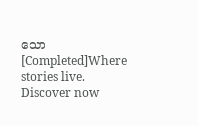သော[Completed]Where stories live. Discover now